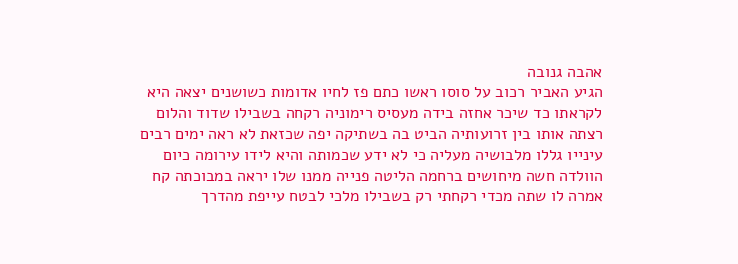אהבה גנובה
הגיע האביר רכוב על סוסו ראשו כתם פז לחיו אדומות כשושנים יצאה היא לקראתו כד שיכר אחזה בידה מעסיס רימוניה רקחה בשבילו שדוד והלום רצתה אותו בין זרועותיה הביט בה בשתיקה יפה שכזאת לא ראה ימים רבים עינייו גללו מלבושיה מעליה כי לא ידע שכמותה והיא לידו עירומה כיום הוולדה חשה מיחושים ברחמה הליטה פנייה ממנו שלו יראה במבוכתה קח אמרה לו שתה מכדי רקחתי רק בשבילו מלכי לבטח עייפת מהדרך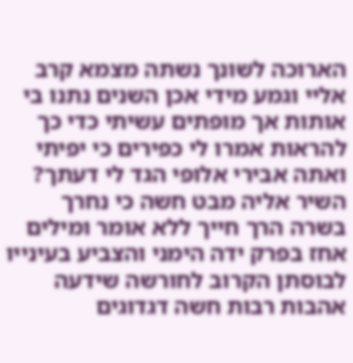הארוכה לשונך נשתה מצמא קרב אליי וגמע מידי אכן השנים נתנו בי אותות אך מופתים עשיתי כדי כך להראות אמרו לי כפירים כי יפיתי ואתה אבירי אלופי הגד לי דעתך? השיר אליה מבט חשה כי נחרך בשרה הרך חייך ללא אומר ומילים אחז בפרק ידה הימני והצביע בעינייו לבוסתן הקרוב לחורשה שידעה אהבות רבות חשה דגדוגים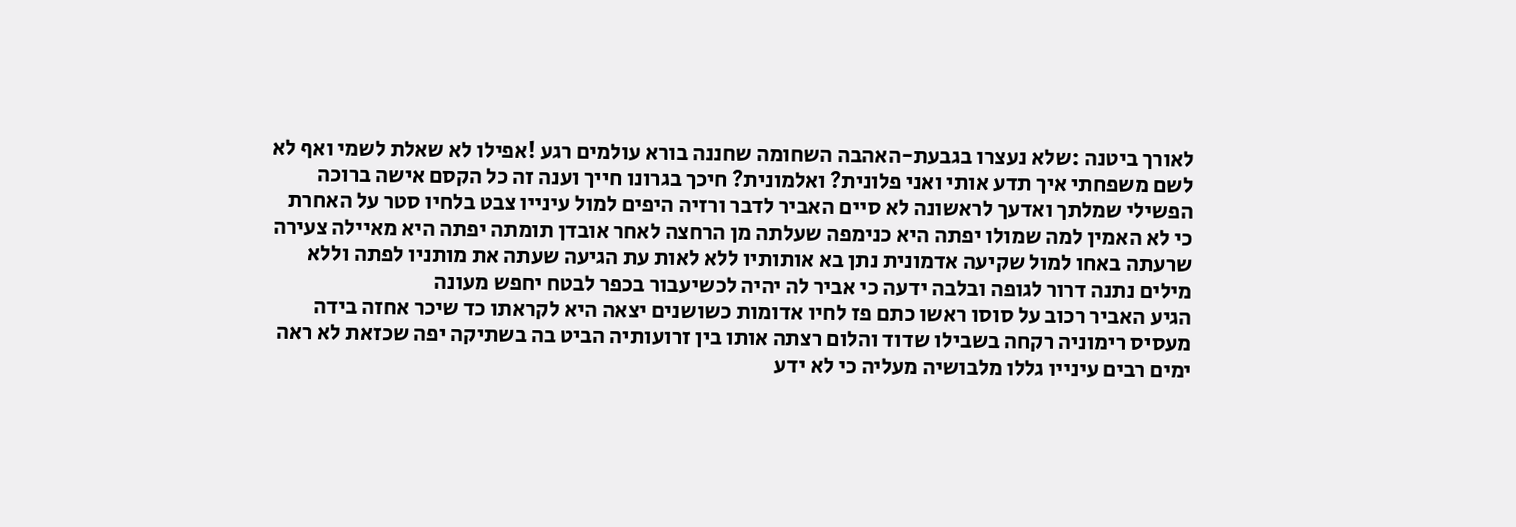לאורך ביטנה :שלא נעצרו בגבעת-האהבה השחומה שחננה בורא עולמים רגע !אפילו לא שאלת לשמי ואף לא לשם משפחתי איך תדע אותי ואני פלונית? ואלמונית? חיכך בגרונו חייך וענה זה כל הקסם אישה ברוכה הפשילי שמלתך ואדעך לראשונה לא סיים האביר לדבר ורזיה היפים למול עינייו צבט בלחיו סטר על האחרת כי לא האמין למה שמולו יפתה היא כנימפה שעלתה מן הרחצה לאחר אובדן תומתה יפתה היא מאיילה צעירה שרעתה באחו למול שקיעה אדמונית נתן בא אותותיו ללא לאות עת הגיעה שעתה את מותניו לפתה וללא מילים נתנה דרור לגופה ובלבה ידעה כי אביר לה יהיה לכשיעבור בכפר לבטח יחפש מעונה
הגיע האביר רכוב על סוסו ראשו כתם פז לחיו אדומות כשושנים יצאה היא לקראתו כד שיכר אחזה בידה מעסיס רימוניה רקחה בשבילו שדוד והלום רצתה אותו בין זרועותיה הביט בה בשתיקה יפה שכזאת לא ראה ימים רבים עינייו גללו מלבושיה מעליה כי לא ידע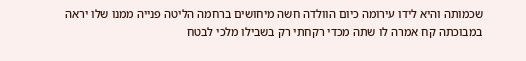שכמותה והיא לידו עירומה כיום הוולדה חשה מיחושים ברחמה הליטה פנייה ממנו שלו יראה במבוכתה קח אמרה לו שתה מכדי רקחתי רק בשבילו מלכי לבטח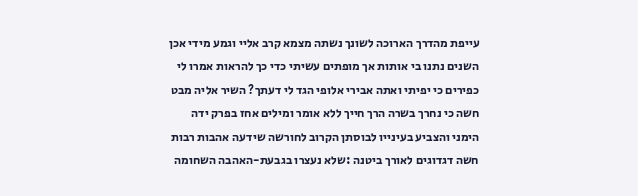עייפת מהדרך הארוכה לשונך נשתה מצמא קרב אליי וגמע מידי אכן השנים נתנו בי אותות אך מופתים עשיתי כדי כך להראות אמרו לי כפירים כי יפיתי ואתה אבירי אלופי הגד לי דעתך? השיר אליה מבט חשה כי נחרך בשרה הרך חייך ללא אומר ומילים אחז בפרק ידה הימני והצביע בעינייו לבוסתן הקרוב לחורשה שידעה אהבות רבות חשה דגדוגים לאורך ביטנה :שלא נעצרו בגבעת-האהבה השחומה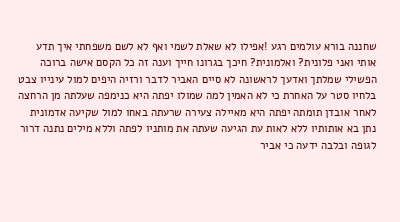שחננה בורא עולמים רגע !אפילו לא שאלת לשמי ואף לא לשם משפחתי איך תדע אותי ואני פלונית? ואלמונית? חיכך בגרונו חייך וענה זה כל הקסם אישה ברוכה הפשילי שמלתך ואדעך לראשונה לא סיים האביר לדבר ורזיה היפים למול עינייו צבט בלחיו סטר על האחרת כי לא האמין למה שמולו יפתה היא כנימפה שעלתה מן הרחצה לאחר אובדן תומתה יפתה היא מאיילה צעירה שרעתה באחו למול שקיעה אדמונית נתן בא אותותיו ללא לאות עת הגיעה שעתה את מותניו לפתה וללא מילים נתנה דרור לגופה ובלבה ידעה כי אביר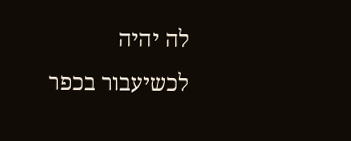לה יהיה לכשיעבור בכפר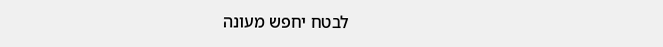לבטח יחפש מעונה